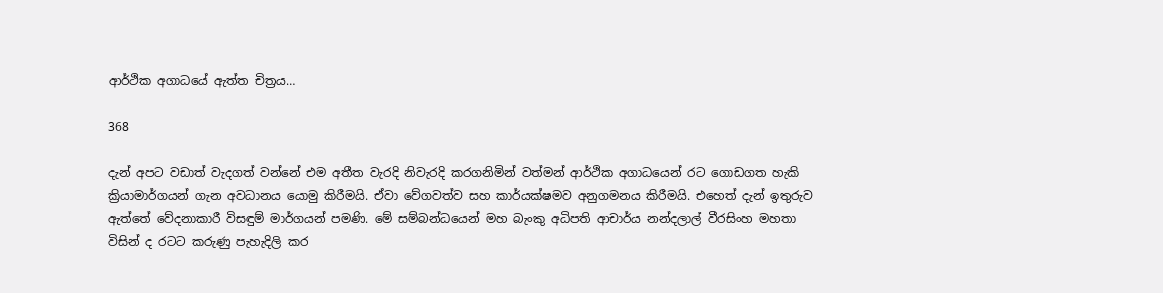ආර්ථික අගාධයේ ඇත්ත චිත්‍රය…

368

දැන් අපට වඩාත් වැදගත් වන්නේ එම අතීත වැරදි නිවැරදි කරගනිමින් වත්මන් ආර්ථික අගාධයෙන් රට ගොඩගත හැකි ක්‍රියාමාර්ගයන් ගැන අවධානය යොමු කිරීමයි. ඒවා වේගවත්ව සහ කාර්යක්ෂමව අනුගමනය කිරීමයි. එහෙත් දැන් ඉතුරුව ඇත්තේ වේදනාකාරී විසඳුම් මාර්ගයන් පමණි. මේ සම්බන්ධයෙන් මහ බැංකු අධිපති ආචාර්ය නන්දලාල් වීරසිංහ මහතා විසින් ද රටට කරුණු පැහැදිලි කර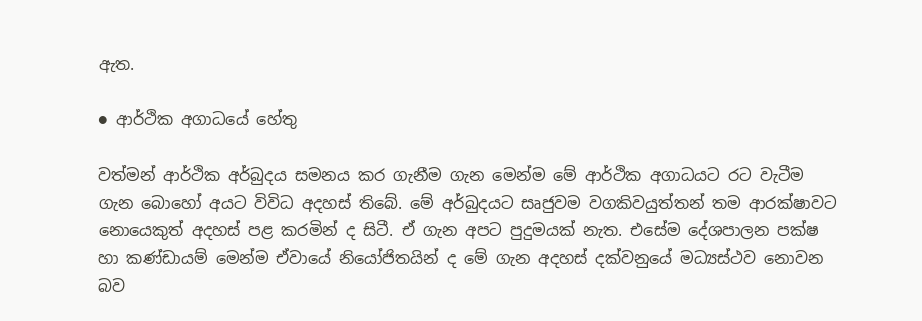ඇත.

● ආර්ථික අගාධයේ හේතු

වත්මන් ආර්ථික අර්බුදය සමනය කර ගැනීම ගැන මෙන්ම මේ ආර්ථික අගාධයට රට වැටීම ගැන බොහෝ අයට විවිධ අදහස් තිබේ. මේ අර්බුදයට සෘජුවම වගකිවයුත්තන් තම ආරක්ෂාවට නොයෙකුත් අදහස් පළ කරමින් ද සිටී. ඒ ගැන අපට පුදුමයක් නැත. එසේම දේශපාලන පක්ෂ හා කණ්ඩායම් මෙන්ම ඒවායේ නියෝජිතයින් ද මේ ගැන අදහස් දක්වනුයේ මධ්‍යස්ථව නොවන බව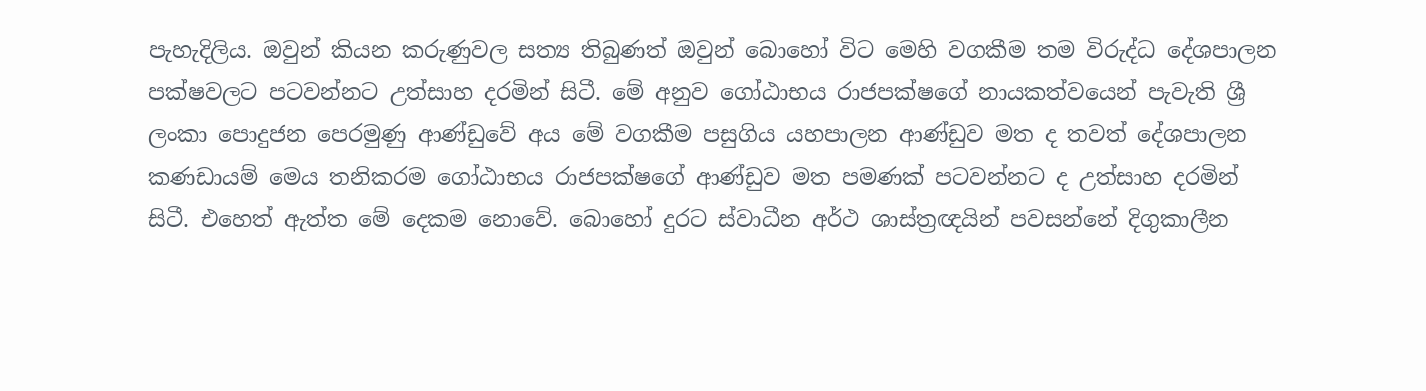පැහැදිලිය. ඔවුන් කියන කරුණුවල සත්‍ය තිබුණත් ඔවුන් බොහෝ විට මෙහි වගකීම තම විරුද්ධ දේශපාලන පක්ෂවලට පටවන්නට උත්සාහ දරමින් සිටී. මේ අනුව ගෝඨාභය රාජපක්ෂගේ නායකත්වයෙන් පැවැති ශ්‍රී ලංකා පොදුජන පෙරමුණු ආණ්ඩුවේ අය මේ වගකීම පසුගිය යහපාලන ආණ්ඩුව මත ද තවත් දේශපාලන කණඩායම් මෙය තනිකරම ගෝඨාභය රාජපක්ෂගේ ආණ්ඩුව මත පමණක් පටවන්නට ද උත්සාහ දරමින් සිටී. එහෙත් ඇත්ත මේ දෙකම නොවේ. බොහෝ දුරට ස්වාධීන අර්ථ ශාස්ත්‍රඥයින් පවසන්නේ දිගුකාලීන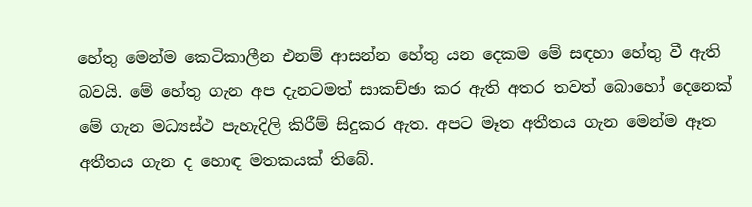හේතු මෙන්ම කෙටිකාලීන එනම් ආසන්න හේතු යන දෙකම මේ සඳහා හේතු වී ඇති බවයි. මේ හේතු ගැන අප දැනටමත් සාකච්ඡා කර ඇති අතර තවත් බොහෝ දෙනෙක් මේ ගැන මධ්‍යස්ථ පැහැදිලි කිරීම් සිදුකර ඇත. අපට මෑත අතීතය ගැන මෙන්ම ඈත අතීතය ගැන ද හොඳ මතකයක් තිබේ.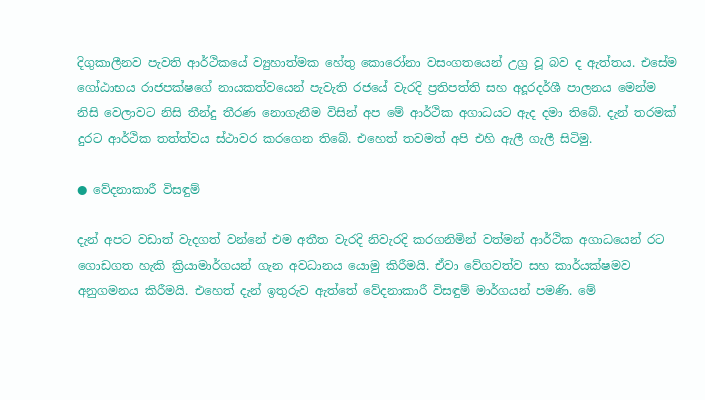දිගුකාලීනව පැවති ආර්ථිකයේ ව්‍යුහාත්මක හේතු කොරෝනා වසංගතයෙන් උග්‍ර වූ බව ද ඇත්තය. එසේම ගෝඨාභය රාජපක්ෂගේ නායකත්වයෙන් පැවැති රජයේ වැරදි ප්‍රතිපත්ති සහ අදූරදර්ශී පාලනය මෙන්ම නිසි වෙලාවට නිසි තීන්දු තීරණ නොගැනීම විසින් අප මේ ආර්ථික අගාධයට ඇද දමා තිබේ. දැන් තරමක් දුරට ආර්ථික තත්ත්වය ස්ථාවර කරගෙන තිබේ. එහෙත් තවමත් අපි එහි ඇලී ගැලී සිටිමු.

● වේදනාකාරී විසඳුම්

දැන් අපට වඩාත් වැදගත් වන්නේ එම අතීත වැරදි නිවැරදි කරගනිමින් වත්මන් ආර්ථික අගාධයෙන් රට ගොඩගත හැකි ක්‍රියාමාර්ගයන් ගැන අවධානය යොමු කිරීමයි. ඒවා වේගවත්ව සහ කාර්යක්ෂමව අනුගමනය කිරීමයි. එහෙත් දැන් ඉතුරුව ඇත්තේ වේදනාකාරී විසඳුම් මාර්ගයන් පමණි. මේ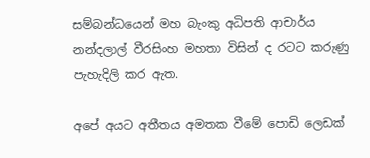සම්බන්ධයෙන් මහ බැංකු අධිපති ආචාර්ය නන්දලාල් වීරසිංහ මහතා විසින් ද රටට කරුණු පැහැදිලි කර ඇත.

අපේ අයට අතීතය අමතක වීමේ පොඩි ලෙඩක්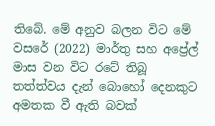තිබේ. මේ අනුව බලන විට මේ වසරේ (2022) මාර්තු සහ අප්‍රේල් මාස වන විට රටේ තිබූ තත්ත්වය දැන් බොහෝ දෙනකුට අමතක වී ඇති බවක්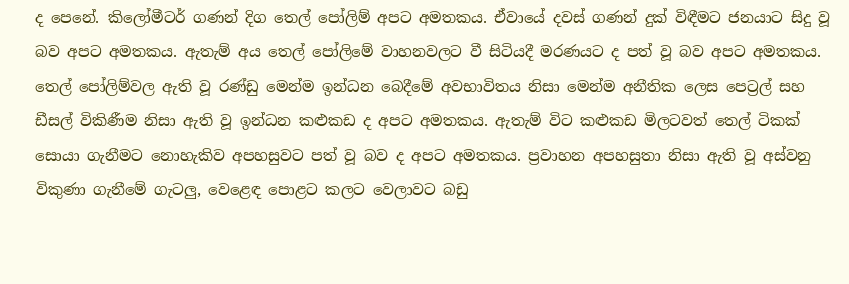ද පෙනේ. කිලෝමීටර් ගණන් දිග තෙල් පෝලිම් අපට අමතකය. ඒවායේ දවස් ගණන් දුක් විඳීමට ජනයාට සිදු වූ බව අපට අමතකය. ඇතැම් අය තෙල් පෝලිමේ වාහනවලට වී සිටියදී මරණයට ද පත් වූ බව අපට අමතකය. තෙල් පෝලිම්වල ඇති වූ රණ්ඩු මෙන්ම ඉන්ධන බෙදීමේ අවභාවිතය නිසා මෙන්ම අනීතික ලෙස පෙට්‍රල් සහ ඩීසල් විකිණීම නිසා ඇති වූ ඉන්ධන කළුකඩ ද අපට අමතකය. ඇතැම් විට කළුකඩ මිලටවත් තෙල් ටිකක් සොයා ගැනීමට නොහැකිව අපහසුවට පත් වූ බව ද අපට අමතකය. ප්‍රවාහන අපහසුතා නිසා ඇති වූ අස්වනු විකුණා ගැනීමේ ගැටලු, වෙළෙඳ පොළට කලට වෙලාවට බඩු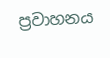ප්‍රවාහනය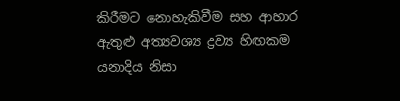කිරීමට නොහැකිවීම සහ ආහාර ඇතුළු අත්‍යවශ්‍ය ද්‍රව්‍ය හිඟකම යනාදිය නිසා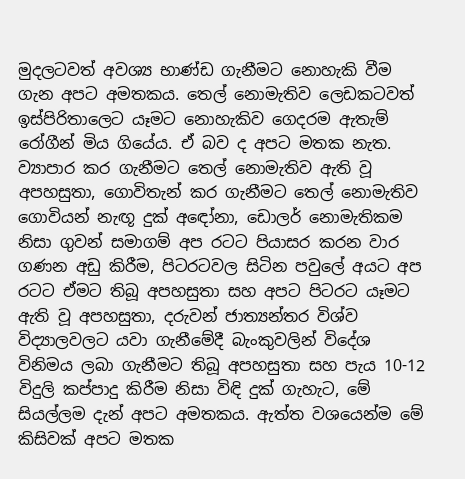මුදලටවත් අවශ්‍ය භාණ්ඩ ගැනීමට නොහැකි වීම ගැන අපට අමතකය. තෙල් නොමැතිව ලෙඩකටවත් ඉස්පිරිතාලෙට යෑමට නොහැකිව ගෙදරම ඇතැම් රෝගීන් මිය ගියේය. ඒ බව ද අපට මතක නැත. ව්‍යාපාර කර ගැනීමට තෙල් නොමැතිව ඇති වූ අපහසුතා, ගොවිතැන් කර ගැනීමට තෙල් නොමැතිව ගොවියන් නැඟූ දුක් අඳෝනා, ඩොලර් නොමැතිකම නිසා ගුවන් සමාගම් අප රටට පියාසර කරන වාර ගණන අඩු කිරීම, පිටරටවල සිටින පවුලේ අයට අප රටට ඒමට තිබූ අපහසුතා සහ අපට පිටරට යෑමට ඇති වූ අපහසුතා, දරුවන් ජාත්‍යන්තර විශ්ව විද්‍යාලවලට යවා ගැනීමේදී බැංකුවලින් විදේශ විනිමය ලබා ගැනීමට තිබූ අපහසුතා සහ පැය 10-12 විදුලි කප්පාදු කිරීම නිසා විඳි දුක් ගැහැට, මේ සියල්ලම දැන් අපට අමතකය. ඇත්ත වශයෙන්ම මේ කිසිවක් අපට මතක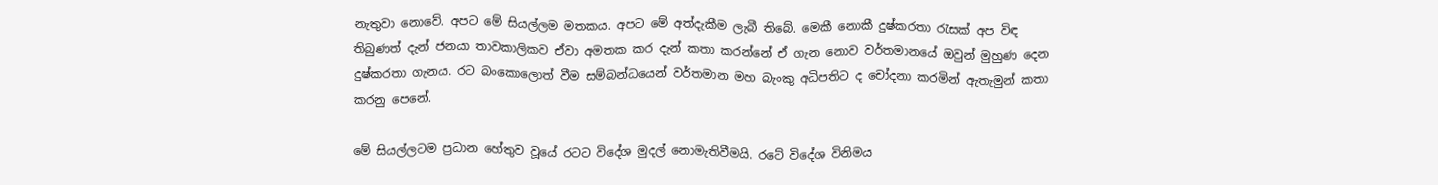නැතුවා නොවේ. අපට මේ සියල්ලම මතකය. අපට මේ අත්දැකීම ලැබී තිබේ. මෙකී නොකී දුෂ්කරතා රැසක් අප විඳ තිබුණත් දැන් ජනයා තාවකාලිකව ඒවා අමතක කර දැන් කතා කරන්නේ ඒ ගැන නොව වර්තමානයේ ඔවුන් මුහුණ දෙන දුෂ්කරතා ගැනය. රට බංකොලොත් වීම සම්බන්ධයෙන් වර්තමාන මහ බැංකු අධිපතිට ද චෝදනා කරමින් ඇතැමුන් කතා කරනු පෙනේ.

මේ සියල්ලටම ප්‍රධාන හේතුව වූයේ රටට විදේශ මුදල් නොමැතිවීමයි. රටේ විදේශ විනිමය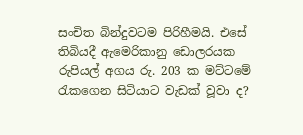සංචිත බින්දුවටම පිරිහීමයි. එසේ තිබියදී ඇමෙරිකානු ඩොලරයක රුපියල් අගය රු. 203 ක මට්ටමේ රැකගෙන සිටියාට වැඩක් වූවා ද?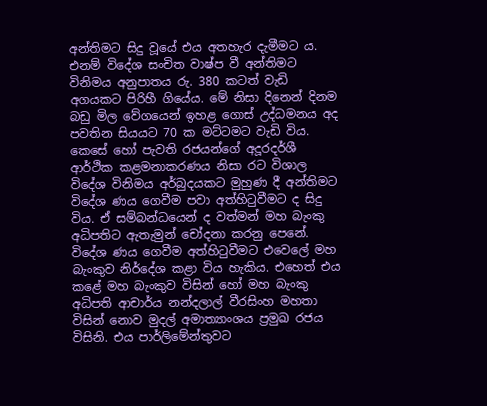අන්තිමට සිදු වූයේ එය අතහැර දැමීමට ය. එනම් විදේශ සංචිත වාෂ්ප වී අන්තිමට විනිමය අනුපාතය රු. 380 කටත් වැඩි අගයකට පිරිහී ගියේය. මේ නිසා දිනෙන් දිනම බඩු මිල වේගයෙන් ඉහළ ගොස් උද්ධමනය අද පවතින සියයට 70 ක මට්ටමට වැඩි විය. කෙසේ හෝ පැවති රජයන්ගේ අදූරදර්ශී ආර්ථික කළමනාකරණය නිසා රට විශාල විදේශ විනිමය අර්බුදයකට මුහුණ දී අන්තිමට විදේශ ණය ගෙවීම පවා අත්හිටුවීමට ද සිදු විය. ඒ සම්බන්ධයෙන් ද වත්මන් මහ බැංකු අධිපතිට ඇතැමුන් චෝදනා කරනු පෙනේ. විදේශ ණය ගෙවීම අත්හිටුවීමට එවෙලේ මහ බැංකුව නිර්දේශ කළා විය හැකිය. එහෙත් එය කළේ මහ බැංකුව විසින් හෝ මහ බැංකු අධිපති ආචාර්ය නන්දලාල් වීරසිංහ මහතා විසින් නොව මුදල් අමාත්‍යාංශය ප්‍රමුඛ රජය විසිනි. එය පාර්ලිමේන්තුවට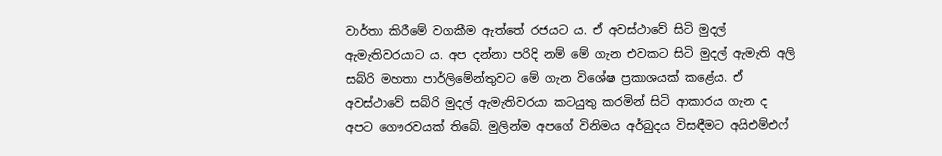වාර්තා කිරීමේ වගකීම ඇත්තේ රජයට ය. ඒ අවස්ථාවේ සිටි මුදල් ඇමැතිවරයාට ය. අප දන්නා පරිදි නම් මේ ගැන එවකට සිටි මුදල් ඇමැති අලි සබ්රි මහතා පාර්ලිමේන්තුවට මේ ගැන විශේෂ ප්‍රකාශයක් කළේය. ඒ අවස්ථාවේ සබ්රි මුදල් ඇමැතිවරයා කටයුතු කරමින් සිටි ආකාරය ගැන ද අපට ගෞරවයක් තිබේ. මුලින්ම අපගේ විනිමය අර්බුදය විසඳීමට අයිඑම්එෆ්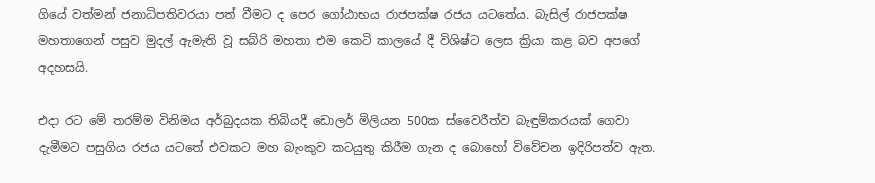ගියේ වත්මන් ජනාධිපතිවරයා පත් වීමට ද පෙර ගෝඨාභය රාජපක්ෂ රජය යටතේය. බැසිල් රාජපක්ෂ මහතාගෙන් පසුව මුදල් ඇමැති වූ සබ්රි මහතා එම කෙටි කාලයේ දී විශිෂ්ට ලෙස ක්‍රියා කළ බව අපගේ අදහසයි.

එදා රට මේ තරම්ම විනිමය අර්බුදයක තිබියදී ඩොලර් මිලියන 500ක ස්වෛරීත්ව බැඳුම්කරයක් ගෙවා දැමීමට පසුගිය රජය යටතේ එවකට මහ බැංකුව කටයුතු කිරීම ගැන ද බොහෝ විවේචන ඉදිරිපත්ව ඇත.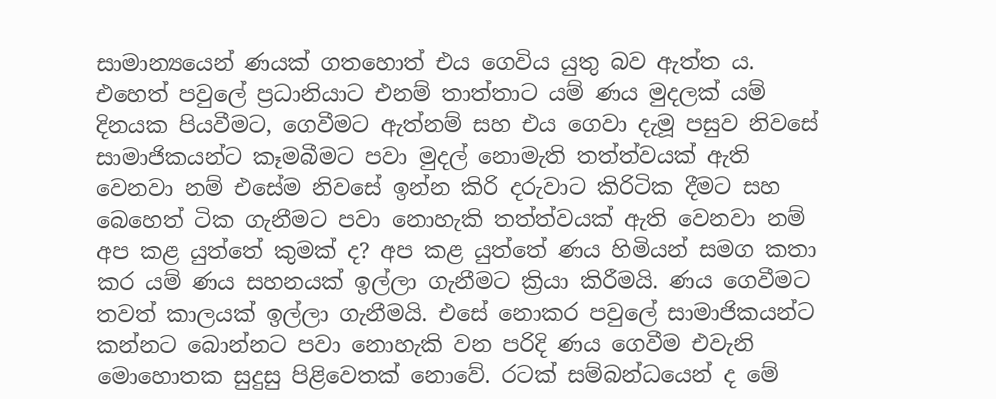සාමාන්‍යයෙන් ණයක් ගතහොත් එය ගෙවිය යුතු බව ඇත්ත ය. එහෙත් පවුලේ ප්‍රධානියාට එනම් තාත්තාට යම් ණය මුදලක් යම් දිනයක පියවීමට, ගෙවීමට ඇත්නම් සහ එය ගෙවා දැමූ පසුව නිවසේ සාමාජිකයන්ට කෑමබීමට පවා මුදල් නොමැති තත්ත්වයක් ඇති වෙනවා නම් එසේම නිවසේ ඉන්න කිරි දරුවාට කිරිටික දීමට සහ බෙහෙත් ටික ගැනීමට පවා නොහැකි තත්ත්වයක් ඇති වෙනවා නම් අප කළ යුත්තේ කුමක් ද? අප කළ යුත්තේ ණය හිමියන් සමග කතා කර යම් ණය සහනයක් ඉල්ලා ගැනීමට ක්‍රියා කිරීමයි. ණය ගෙවීමට තවත් කාලයක් ඉල්ලා ගැනීමයි. එසේ නොකර පවුලේ සාමාජිකයන්ට කන්නට බොන්නට පවා නොහැකි වන පරිදි ණය ගෙවීම එවැනි මොහොතක සුදුසු පිළිවෙතක් නොවේ. රටක් සම්බන්ධයෙන් ද මේ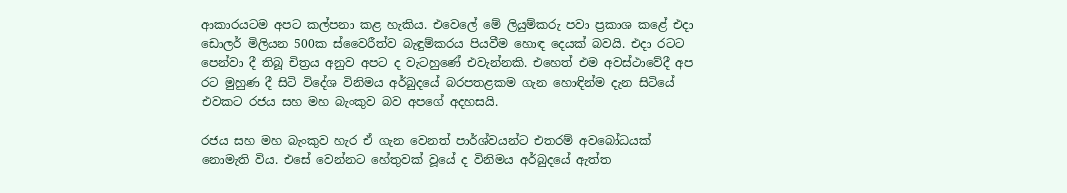ආකාරයටම අපට කල්පනා කළ හැකිය. එවෙලේ මේ ලියුම්කරු පවා ප්‍රකාශ කළේ එදා ඩොලර් මිලියන 500ක ස්වෛරීත්ව බැඳුම්කරය පියවීම හොඳ දෙයක් බවයි. එදා රටට පෙන්වා දී තිබූ චිත්‍රය අනුව අපට ද වැටහුණේ එවැන්නකි. එහෙත් එම අවස්ථාවේදී අප රට මුහුණ දී සිටි විදේශ විනිමය අර්බුදයේ බරපතළකම ගැන හොඳින්ම දැන සිටියේ එවකට රජය සහ මහ බැංකුව බව අපගේ අදහසයි.

රජය සහ මහ බැංකුව හැර ඒ ගැන වෙනත් පාර්ශ්වයන්ට එතරම් අවබෝධයක් නොමැති විය. එසේ වෙන්නට හේතුවක් වූයේ ද විනිමය අර්බුදයේ ඇත්ත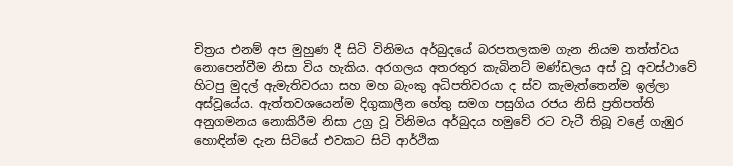චිත්‍රය එනම් අප මුහුණ දී සිටි විනිමය අර්බුදයේ බරපතලකම ගැන නියම තත්ත්වය නොපෙන්වීම නිසා විය හැකිය. අරගලය අතරතුර කැබිනට් මණ්ඩලය අස් වූ අවස්ථාවේ හිටපු මුදල් ඇමැතිවරයා සහ මහ බැංකු අධිපතිවරයා ද ස්ව කැමැත්තෙන්ම ඉල්ලා අස්වූයේය. ඇත්තවශයෙන්ම දිගුකාලීන හේතු සමග පසුගිය රජය නිසි ප්‍රතිපත්ති අනුගමනය නොකිරීම නිසා උග්‍ර වූ විනිමය අර්බුදය හමුවේ රට වැටී තිබූ වළේ ගැඹුර හොඳින්ම දැන සිටියේ එවකට සිටි ආර්ථික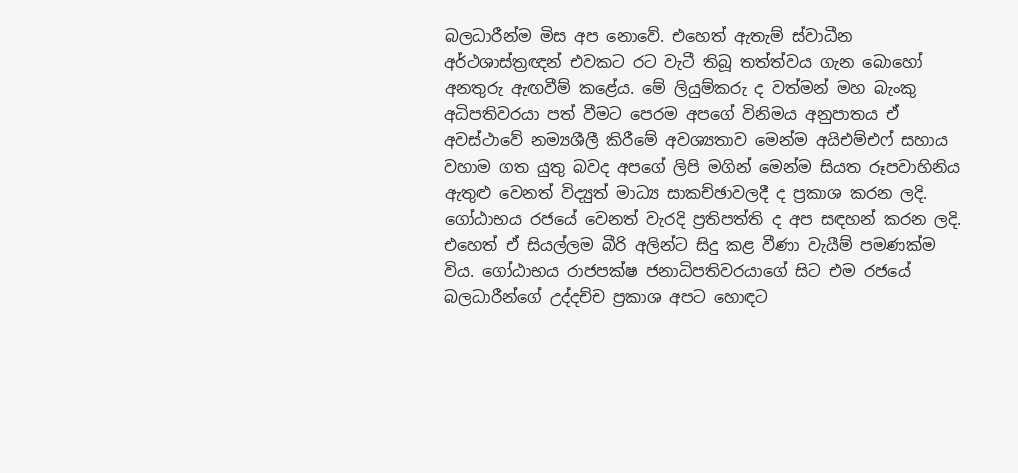බලධාරීන්ම මිස අප නොවේ. එහෙත් ඇතැම් ස්වාධීන අර්ථශාස්ත්‍රඥන් එවකට රට වැටී තිබූ තත්ත්වය ගැන බොහෝ අනතුරු ඇඟවීම් කළේය. මේ ලියුම්කරු ද වත්මන් මහ බැංකු අධිපතිවරයා පත් වීමට පෙරම අපගේ විනිමය අනුපාතය ඒ අවස්ථාවේ නම්‍යශීලී කිරීමේ අවශ්‍යතාව මෙන්ම අයිඑම්එෆ් සහාය වහාම ගත යුතු බවද අපගේ ලිපි මගින් මෙන්ම සියත රූපවාහිනිය ඇතුළු වෙනත් විද්‍යුත් මාධ්‍ය සාකච්ඡාවලදී ද ප්‍රකාශ කරන ලදි. ගෝඨාභය රජයේ වෙනත් වැරදි ප්‍රතිපත්ති ද අප සඳහන් කරන ලදි. එහෙත් ඒ සියල්ලම බීරි අලින්ට සිදු කළ වීණා වැයීම් පමණක්ම විය. ගෝඨාභය රාජපක්ෂ ජනාධිපතිවරයාගේ සිට එම රජයේ බලධාරීන්ගේ උද්දච්ච ප්‍රකාශ අපට හොඳට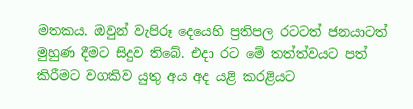මතකය. ඔවුන් වැපිරූ දෙයෙහි ප්‍රතිපල රටටත් ජනයාටත් මුහුණ දීමට සිදුව තිබේ. එදා රට මේ තත්ත්වයට පත් කිරීමට වගකිව යුතු අය අද යළි කරළියට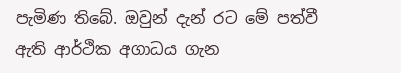පැමිණ තිබේ. ඔවුන් දැන් රට මේ පත්වී ඇති ආර්ථික අගාධය ගැන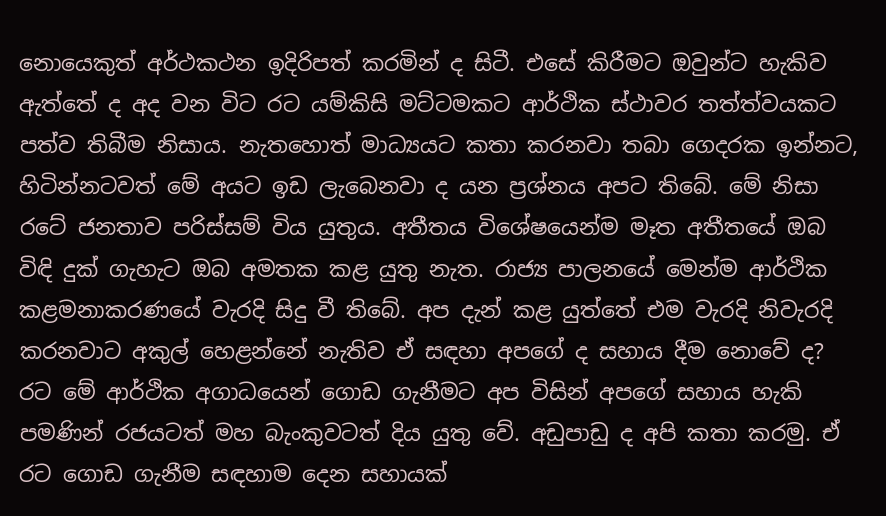නොයෙකුත් අර්ථකථන ඉදිරිපත් කරමින් ද සිටී. එසේ කිරීමට ඔවුන්ට හැකිව ඇත්තේ ද අද වන විට රට යම්කිසි මට්ටමකට ආර්ථික ස්ථාවර තත්ත්වයකට පත්ව තිබීම නිසාය. නැතහොත් මාධ්‍යයට කතා කරනවා තබා ගෙදරක ඉන්නට, හිටින්නටවත් මේ අයට ඉඩ ලැබෙනවා ද යන ප්‍රශ්නය අපට තිබේ. මේ නිසා රටේ ජනතාව පරිස්සම් විය යුතුය. අතීතය විශේෂයෙන්ම මෑත අතීතයේ ඔබ විඳි දුක් ගැහැට ඔබ අමතක කළ යුතු නැත. රාජ්‍ය පාලනයේ මෙන්ම ආර්ථික කළමනාකරණයේ වැරදි සිදු වී තිබේ. අප දැන් කළ යුත්තේ එම වැරදි නිවැරදි කරනවාට අකුල් හෙළන්නේ නැතිව ඒ සඳහා අපගේ ද සහාය දීම නොවේ ද? රට මේ ආර්ථික අගාධයෙන් ගොඩ ගැනීමට අප විසින් අපගේ සහාය හැකි පමණින් රජයටත් මහ බැංකුවටත් දිය යුතු වේ. අඩුපාඩු ද අපි කතා කරමු. ඒ රට ගොඩ ගැනීම සඳහාම දෙන සහායක්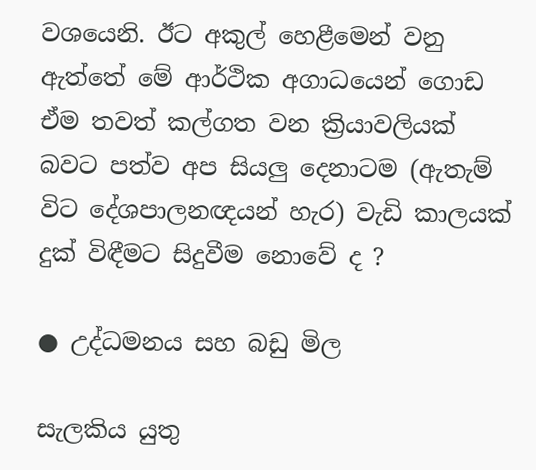වශයෙනි. ඊට අකුල් හෙළීමෙන් වනු ඇත්තේ මේ ආර්ථික අගාධයෙන් ගොඩ ඒම තවත් කල්ගත වන ක්‍රියාවලියක් බවට පත්ව අප සියලු දෙනාටම (ඇතැම් විට දේශපාලනඥයන් හැර) වැඩි කාලයක් දුක් විඳීමට සිදුවීම නොවේ ද ?

● උද්ධමනය සහ බඩු මිල

සැලකිය යුතු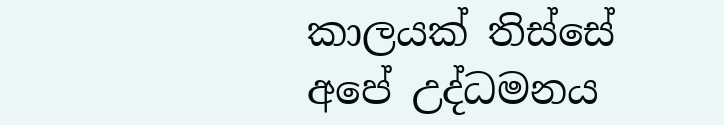කාලයක් තිස්සේ අපේ උද්ධමනය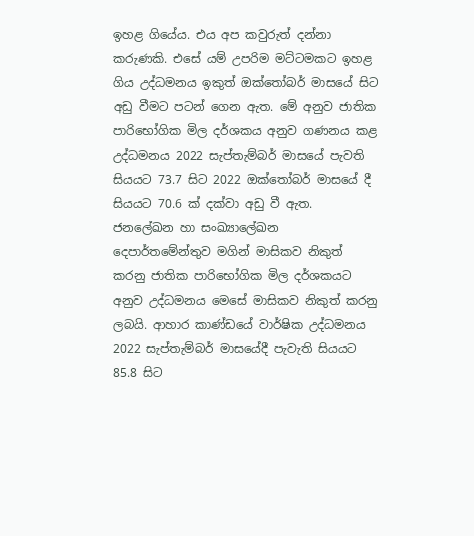ඉහළ ගියේය. එය අප කවුරුත් දන්නා කරුණකි. එසේ යම් උපරිම මට්ටමකට ඉහළ ගිය උද්ධමනය ඉකුත් ඔක්තෝබර් මාසයේ සිට අඩු වීමට පටන් ගෙන ඇත. මේ අනුව ජාතික පාරිභෝගික මිල දර්ශකය අනුව ගණනය කළ උද්ධමනය 2022 සැප්තැම්බර් මාසයේ පැවති සියයට 73.7 සිට 2022 ඔක්තෝබර් මාසයේ දී සියයට 70.6 ක් දක්වා අඩු වී ඇත. ජනලේඛන හා සංඛ්‍යාලේඛන දෙපාර්තමේන්තුව මගින් මාසිකව නිකුත් කරනු ජාතික පාරිභෝගික මිල දර්ශකයට අනුව උද්ධමනය මෙසේ මාසිකව නිකුත් කරනු ලබයි. ආහාර කාණ්ඩයේ වාර්ෂික උද්ධමනය 2022 සැප්තැම්බර් මාසයේදී පැවැති සියයට 85.8 සිට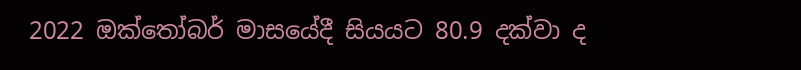2022 ඔක්තෝබර් මාසයේදී සියයට 80.9 දක්වා ද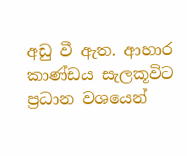අඩු වී ඇත. ආහාර කාණ්ඩය සැලකූවිට ප්‍රධාන වශයෙන්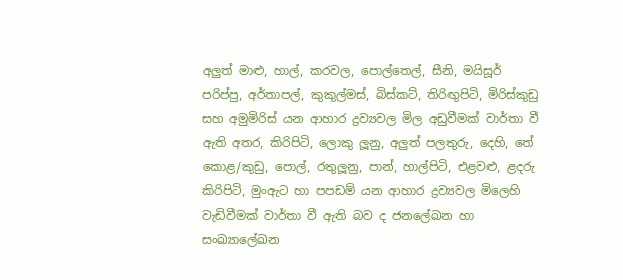අලුත් මාළු, හාල්, කරවල, පොල්තෙල්, සීනි, මයිසූර් පරිප්පු, අර්තාපල්, කුකුල්මස්, බිස්කට්, තිරිඟුපිටි, මිරිස්කුඩු සහ අමුමිරිස් යන ආහාර ද්‍රව්‍යවල මිල අඩුවීමක් වාර්තා වී ඇති අතර, කිරිපිටි, ලොකු ලූනු, අලුත් පලතුරු, දෙහි, තේ කොළ/කුඩු, පොල්, රතුලූනු, පාන්, හාල්පිටි, එළවළු, ළදරු කිරිපිටි, මුංඇට හා පපඩම් යන ආහාර ද්‍රව්‍යවල මිලෙහි වැඩිවීමක් වාර්තා වී ඇති බව ද ජනලේඛන හා සංඛ්‍යාලේඛන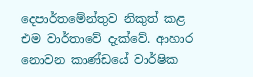දෙපාර්තමේන්තුව නිකුත් කළ එම වාර්තාවේ දැක්වේ. ආහාර නොවන කාණ්ඩයේ වාර්ෂික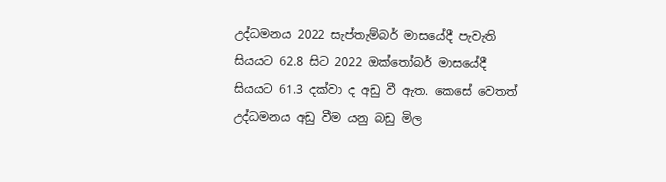උද්ධමනය 2022 සැප්තැම්බර් මාසයේදී පැවැති සියයට 62.8 සිට 2022 ඔක්තෝබර් මාසයේදී සියයට 61.3 දක්වා ද අඩු වී ඇත. කෙසේ වෙතත් උද්ධමනය අඩු වීම යනු බඩු මිල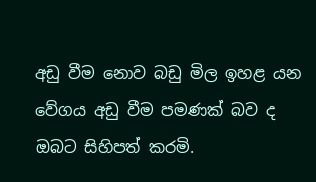අඩු වීම නොව බඩු මිල ඉහළ යන වේගය අඩු වීම පමණක් බව ද ඔබට සිහිපත් කරමි.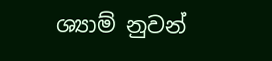ශ්‍යාම් නුවන්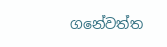ගනේවත්ත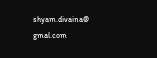shyam.divaina@ gmal.com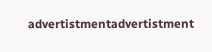advertistmentadvertistment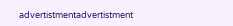advertistmentadvertistment